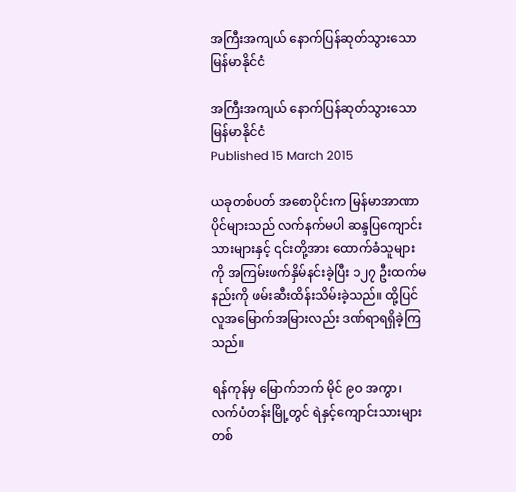အကြီးအကျယ် နောက်ပြန်ဆုတ်သွားသော မြန်မာနိုင်ငံ

အကြီးအကျယ် နောက်ပြန်ဆုတ်သွားသော မြန်မာနိုင်ငံ
Published 15 March 2015

ယခုတစ်ပတ် အစောပိုင်းက မြန်မာအာဏာပိုင်များသည် လက်နက်မပါ ဆန္ဒပြကျောင်းသားများနှင့် ၎င်းတို့အား ထောက်ခံသူများကို အကြမ်းဖက်နှိမ်နင်းခဲ့ပြီး ၁၂၇ ဦးထက်မနည်းကို ဖမ်းဆီးထိန်းသိမ်းခဲ့သည်။ ထို့ပြင် လူအမြောက်အမြားလည်း ဒဏ်ရာရရှိခဲ့ကြသည်။

ရန်ကုန်မှ မြောက်ဘက် မိုင် ၉ဝ အကွာ၊ လက်ပံတန်းမြို့တွင် ရဲနှင့်ကျောင်းသားများ တစ်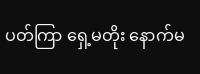ပတ်ကြာ ရှေ့မတိုး နောက်မ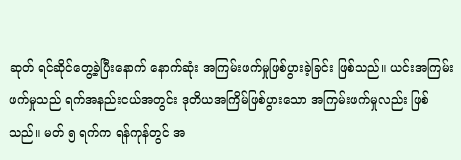ဆုတ် ရင်ဆိုင်တွေ့ခဲ့ပြီးနောက် နောက်ဆုံး အကြမ်းဖက်မှုဖြစ်ပွားခဲ့ခြင်း ဖြစ်သည်။ ယင်းအကြမ်းဖက်မှုသည် ရက်အနည်းငယ်အတွင်း ဒုတိယအကြိမ်ဖြစ်ပွားသော အကြမ်းဖက်မှုလည်း ဖြစ်သည်။ မတ် ၅ ရက်က ရန်ကုန်တွင် အ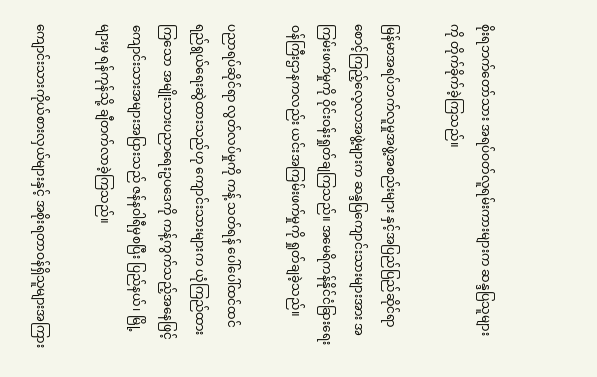စိုးရဘက်တော်သား အရပ်ဝတ်လူရမ်းကားများက ဆန္ဒပြသူများကို တိုက်ခိုက်ခဲ့ကြသည်။

မြန်မာအရပ်ဘက်လူမှုအဖွဲ့အစည်းများ နှင့်အပြည်ပြည်ဆိုင်ရာ စောင့်ကြည့်လေ့လာအဖွဲ့များက ဆန္ဒပြကျောင်းသားများအား အကြမ်းဖက်မှုကို ဝိုင်းဝန်းရှုတ်ချကြသည်။ အမေရိကန်နိုင်ငံခြားရေးဝန်ကြီးဌာနကလည်း ယင်းအကြမ်းဖက်မှုကို ရှုတ်ချခဲ့သည်။

ပညာရပ်ဆိုင်ရာ လွတ်လပ်မှုကို ကန့် သတ်ရန် ပေါ်ပေါ်ထင်ထင် ရည်ရွယ်ရေးဆွဲထားသည်ဟု ကျောင်းသားများက ယုံကြည်ထားကြသော အမျိုးသားပညာရေးဥပဒေကို ကန့်ကွက်သည့်အနေဖြင့် ကျောင်းသားအများအပြားသည် ဇန်နဝါရီမှစပြီး ပြည်နယ်၊ မြို့များမှ ရန်ကုန်သို့ ချီတက်လာခဲ့ကြသည်။

ကျောင်းသားကိုယ်စားလှယ်များနှင့် အစိုးရတာဝန်ရှိသူများအကြား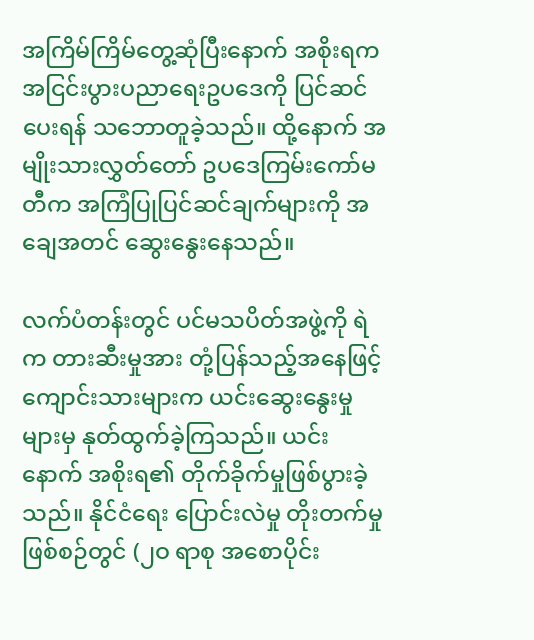အကြိမ်ကြိမ်တွေ့ဆုံပြီးနောက် အစိုးရက အငြင်းပွားပညာရေးဥပဒေကို ပြင်ဆင်ပေးရန် သဘောတူခဲ့သည်။ ထို့နောက် အမျိုးသားလွှတ်တော် ဥပဒေကြမ်းကော်မတီက အကြံပြုပြင်ဆင်ချက်များကို အချေအတင် ဆွေးနွေးနေသည်။

လက်ပံတန်းတွင် ပင်မသပိတ်အဖွဲ့ကို ရဲက တားဆီးမှုအား တုံ့ပြန်သည့်အနေဖြင့် ကျောင်းသားများက ယင်းဆွေးနွေးမှုများမှ နုတ်ထွက်ခဲ့ကြသည်။ ယင်းနောက် အစိုးရ၏ တိုက်ခိုက်မှုဖြစ်ပွားခဲ့သည်။ နိုင်ငံရေး ပြောင်းလဲမှု တိုးတက်မှုဖြစ်စဉ်တွင် (၂ဝ ရာစု အစောပိုင်း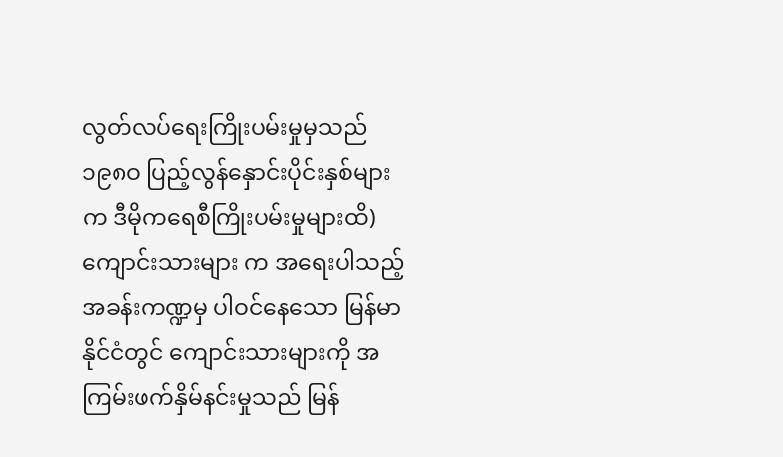လွတ်လပ်ရေးကြိုးပမ်းမှုမှသည် ၁၉၈ဝ ပြည့်လွန်နှောင်းပိုင်းနှစ်များက ဒီမိုကရေစီကြိုးပမ်းမှုများထိ) ကျောင်းသားများ က အရေးပါသည့် အခန်းကဏ္ဍမှ ပါဝင်နေသော မြန်မာနိုင်ငံတွင် ကျောင်းသားများကို အကြမ်းဖက်နှိမ်နင်းမှုသည် မြန်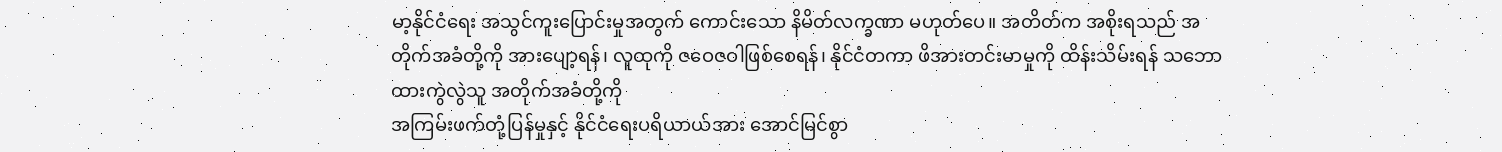မာ့နိုင်ငံရေး အသွင်ကူးပြောင်းမှုအတွက် ကောင်းသော နိမိတ်လက္ခဏာ မဟုတ်ပေ။ အတိတ်က အစိုးရသည် အတိုက်အခံတို့ကို အားပျော့ရန်၊ လူထုကို ဇဝေဇဝါဖြစ်စေရန်၊ နိုင်ငံတကာ ဖိအားတင်းမာမှုကို ထိန်းသိမ်းရန် သဘောထားကွဲလွဲသူ အတိုက်အခံတို့ကို
အကြမ်းဖက်တုံ့ပြန်မှုနှင့် နိုင်ငံရေးပရိယာယ်အား အောင်မြင်စွာ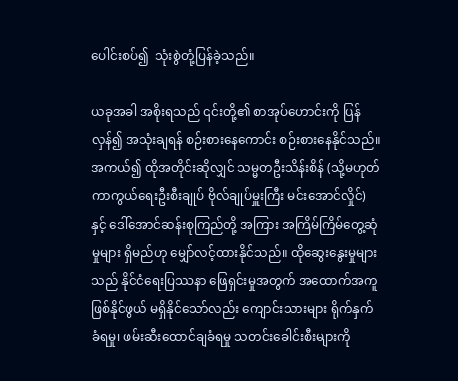ပေါင်းစပ်၍  သုံးစွဲတုံ့ပြန်ခဲ့သည်။

ယခုအခါ အစိုးရသည် ၎င်းတို့၏ စာအုပ်ဟောင်းကို ပြန်လှန်၍ အသုံးချရန် စဉ်းစားနေကောင်း စဉ်းစားနေနိုင်သည်။ အကယ်၍ ထိုအတိုင်းဆိုလျှင် သမ္မတဦးသိန်းစိန် (သို့မဟုတ် ကာကွယ်ရေးဦးစီးချုပ် ဗိုလ်ချုပ်မှူးကြီး မင်းအောင်လှိုင်) နှင့် ဒေါ်အောင်ဆန်းစုကြည်တို့ အကြား အကြိမ်ကြိမ်တွေ့ဆုံမှုများ ရှိမည်ဟု မျှော်လင့်ထားနိုင်သည်။ ထိုဆွေးနွေးမှုများသည် နိုင်ငံရေးပြဿနာ ဖြေရှင်းမှုအတွက် အထောက်အကူဖြစ်နိုင်ဖွယ် မရှိနိုင်သော်လည်း ကျောင်းသားများ ရိုက်နှက်ခံရမှု၊ ဖမ်းဆီးထောင်ချခံရမှု သတင်းခေါင်းစီးများကို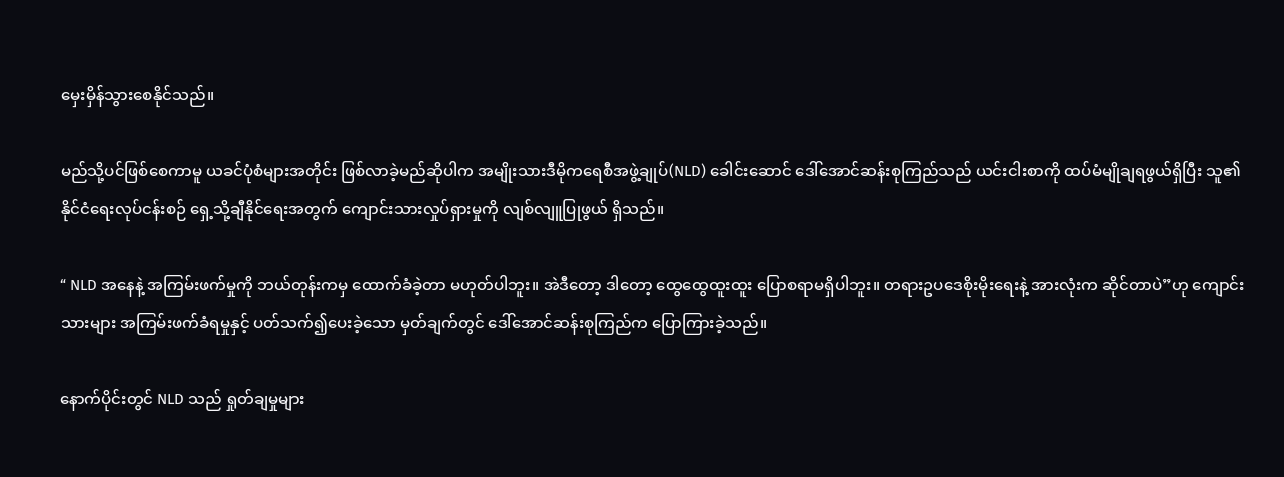မှေးမှိန်သွားစေနိုင်သည်။

မည်သို့ပင်ဖြစ်စေကာမူ ယခင်ပုံစံများအတိုင်း ဖြစ်လာခဲ့မည်ဆိုပါက အမျိုးသားဒီမိုကရေစီအဖွဲ့ချုပ်(NLD) ခေါင်းဆောင် ဒေါ်အောင်ဆန်းစုကြည်သည် ယင်းငါးစာကို ထပ်မံမျိုချရဖွယ်ရှိပြီး သူ၏ နိုင်ငံရေးလုပ်ငန်းစဉ် ရှေ့သို့ချီနိုင်ရေးအတွက် ကျောင်းသားလှုပ်ရှားမှုကို လျစ်လျူပြုဖွယ် ရှိသည်။

“ NLD အနေနဲ့ အကြမ်းဖက်မှုကို ဘယ်တုန်းကမှ ထောက်ခံခဲ့တာ မဟုတ်ပါဘူး။ အဲဒီတော့ ဒါတော့ ထွေထွေထူးထူး ပြောစရာမရှိပါဘူး။ တရားဥပဒေစိုးမိုးရေးနဲ့ အားလုံးက ဆိုင်တာပဲ”ဟု ကျောင်းသားများ အကြမ်းဖက်ခံရမှုနှင့် ပတ်သက်၍ပေးခဲ့သော မှတ်ချက်တွင် ဒေါ်အောင်ဆန်းစုကြည်က ပြောကြားခဲ့သည်။

နောက်ပိုင်းတွင် NLD သည် ရှုတ်ချမှုများ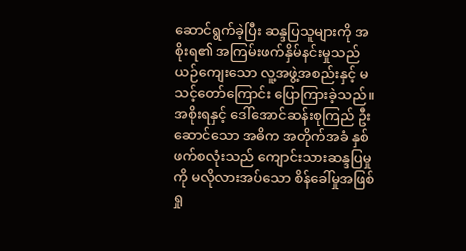ဆောင်ရွက်ခဲ့ပြီး ဆန္ဒပြသူများကို အစိုးရ၏ အကြမ်းဖက်နှိမ်နင်းမှုသည် ယဉ်ကျေးသော လူ့အဖွဲ့အစည်းနှင့် မသင့်တော်ကြောင်း ပြောကြားခဲ့သည်။ အစိုးရနှင့် ဒေါ်အောင်ဆန်းစုကြည် ဦးဆောင်သော အဓိက အတိုက်အခံ နှစ်ဖက်စလုံးသည် ကျောင်းသားဆန္ဒပြမှုကို မလိုလားအပ်သော စိန်ခေါ်မှုအဖြစ် ရှု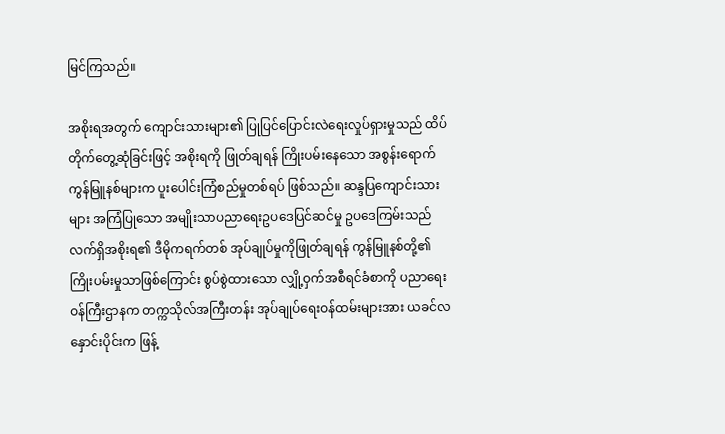မြင်ကြသည်။

အစိုးရအတွက် ကျောင်းသားများ၏ ပြုပြင်ပြောင်းလဲရေးလှုပ်ရှားမှုသည် ထိပ်တိုက်တွေ့ဆုံခြင်းဖြင့် အစိုးရကို ဖြုတ်ချရန် ကြိုးပမ်းနေသော အစွန်းရောက်ကွန်မြူနစ်များက ပူးပေါင်းကြံစည်မှုတစ်ရပ် ဖြစ်သည်။ ဆန္ဒပြကျောင်းသားများ အကြံပြုသော အမျိုးသာပညာရေးဥပဒေပြင်ဆင်မှု ဥပဒေကြမ်းသည် လက်ရှိအစိုးရ၏ ဒီမိုကရက်တစ် အုပ်ချုပ်မှုကိုဖြုတ်ချရန် ကွန်မြူနစ်တို့၏ ကြိုးပမ်းမှုသာဖြစ်ကြောင်း စွပ်စွဲထားသော လျှို့ဝှက်အစီရင်ခံစာကို ပညာရေးဝန်ကြီးဌာနက တက္ကသိုလ်အကြီးတန်း အုပ်ချုပ်ရေးဝန်ထမ်းများအား ယခင်လနှောင်းပိုင်းက ဖြန့်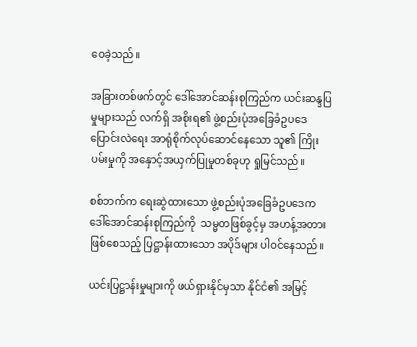ဝေခဲ့သည်။

အခြားတစ်ဖက်တွင် ဒေါ်အောင်ဆန်းစုကြည်က ယင်းဆန္ဒပြမှုများသည် လက်ရှိ အစိုးရ၏ ဖွဲ့စည်းပုံအခြေခံဥပဒေပြောင်းလဲရေး အာရုံစိုက်လုပ်ဆောင်နေသော သူ၏ ကြိုးပမ်းမှုကို အနှောင့်အယှက်ပြုမှုတစ်ခုဟု ရှုမြင်သည်။

စစ်ဘက်က ရေးဆွဲထားသော ဖွဲ့စည်းပုံအခြေခံဥပဒေက ဒေါ်အောင်ဆန်းစုကြည်ကို  သမ္မတဖြစ်ခွင့်မှ အဟန့်အတားဖြစ်စေသည့် ပြဋ္ဌာန်းထားသော အပိုဒ်များ ပါဝင်နေသည်။

ယင်းပြဋ္ဌာန်းမှုများကို ဖယ်ရှားနိုင်မှသာ နိုင်ငံ၏ အမြင့်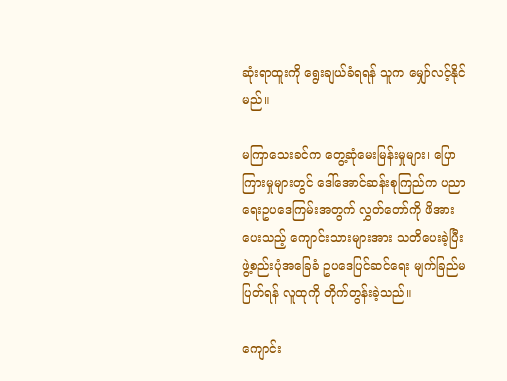ဆုံးရာထူးကို ရွေးချယ်ခံရရန် သူက မျှော်လင့်နိုင်မည်။

မကြာသေးခင်က တွေ့ဆုံမေးမြန်းမှုများ၊ ပြောကြားမှုများတွင် ဒေါ်အောင်ဆန်းစုကြည်က ပညာရေးဥပဒေကြမ်းအတွက် လွှတ်တော်ကို ဖိအားပေးသည့် ကျောင်းသားများအား သတိပေးခဲ့ပြီး ဖွဲ့စည်းပုံအခြေခံ ဥပဒေပြင်ဆင်ရေး မျက်ခြည်မပြတ်ရန် လူထုကို တိုက်တွန်းခဲ့သည်။

ကျောင်း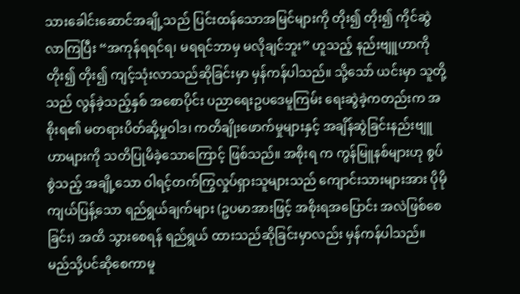သားခေါင်းဆောင်အချို့သည် ပြင်းထန်သောအမြင်များကို တိုး၍ တိုး၍ ကိုင်ဆွဲလာကြပြီး “အကုန်ရရင်ရ၊ မရရင်ဘာမှ မလိုချင်ဘူး” ဟူသည့် နည်းဗျူဟာကို တိုး၍ တိုး၍ ကျင့်သုံးလာသည်ဆိုခြင်းမှာ မှန်ကန်ပါသည်။ သို့သော် ယင်းမှာ သူတို့ သည် လွန်ခဲ့သည့်နှစ် အစောပိုင်း ပညာရေးဥပဒေမူကြမ်း ရေးဆွဲခဲ့ကတည်းက အစိုးရ၏ မတရားပိတ်ဆို့မှုဝါဒ၊ ကတိချိုးဖောက်မှုများနှင့် အချိန်ဆွဲခြင်းနည်းဗျူဟာများကို သတိပြုမိခဲ့သောကြောင့် ဖြစ်သည်။ အစိုးရ က ကွန်မြူနစ်များဟု စွပ်စွဲသည့် အချို့သော ဝါရင့်တက်ကြွလှုပ်ရှားသူများသည် ကျောင်းသားများအား ပိုမိုကျယ်ပြန့်သော ရည်ရွယ်ချက်များ (ဥပမာအားဖြင့် အစိုးရအပြောင်း အလဲဖြစ်စေခြင်း) အထိ သွားစေရန် ရည်ရွယ် ထားသည်ဆိုခြင်းမှာလည်း မှန်ကန်ပါသည်။ မည်သို့ပင်ဆိုစေကာမူ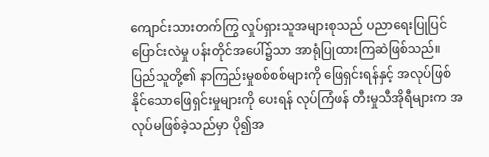ကျောင်းသားတက်ကြွ လှုပ်ရှားသူအများစုသည် ပညာရေးပြုပြင်ပြောင်းလဲမှု ပန်းတိုင်အပေါ်၌သာ အာရုံပြုထားကြဆဲဖြစ်သည်။ ပြည်သူတို့၏ နာကြည်းမှုစစ်စစ်များကို ဖြေရှင်းရန်နှင့် အလုပ်ဖြစ်နိုင်သောဖြေရှင်းမှုများကို ပေးရန် လုပ်ကြံဖန် တီးမှုသီအိုရီများက အလုပ်မဖြစ်ခဲ့သည်မှာ ပို၍အ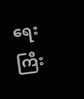ရေးကြီး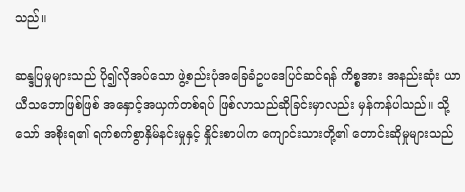သည်။

ဆန္ဒပြမှုများသည် ပို၍လိုအပ်သော ဖွဲ့စည်းပုံအခြေခံဥပဒေပြင်ဆင်ရန် ကိစ္စအား အနည်းဆုံး ယာယီသဘောဖြစ်ဖြစ် အနှောင့်အယှက်တစ်ရပ် ဖြစ်လာသည်ဆိုခြင်းမှာလည်း မှန်ကန်ပါသည်။ သို့သော် အစိုးရ၏ ရက်စက်စွာနှိမ်နင်းမှုနှင့် နှိုင်းစာပါက ကျောင်းသားတို့၏ တောင်းဆိုမှုများသည်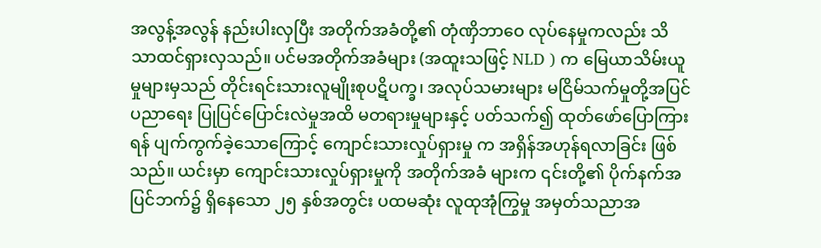အလွန့်အလွန် နည်းပါးလှပြီး အတိုက်အခံတို့၏ တုံဏှိဘာဝေ လုပ်နေမှုကလည်း သိသာထင်ရှားလှသည်။ ပင်မအတိုက်အခံများ (အထူးသဖြင့် NLD ) က မြေယာသိမ်းယူမှုများမှသည် တိုင်းရင်းသားလူမျိုးစုပဋိပက္ခ၊ အလုပ်သမားများ မငြိမ်သက်မှုတို့အပြင် ပညာရေး ပြုပြင်ပြောင်းလဲမှုအထိ မတရားမှုများနှင့် ပတ်သက်၍ ထုတ်ဖော်ပြောကြားရန် ပျက်ကွက်ခဲ့သောကြောင့် ကျောင်းသားလှုပ်ရှားမှု က အရှိန်အဟုန်ရလာခြင်း ဖြစ်သည်။ ယင်းမှာ ကျောင်းသားလှုပ်ရှားမှုကို အတိုက်အခံ များက ၎င်းတို့၏ ပိုက်နက်အပြင်ဘက်၌ ရှိနေသော ၂၅ နှစ်အတွင်း ပထမဆုံး လူထုအုံကြွမှု အမှတ်သညာအ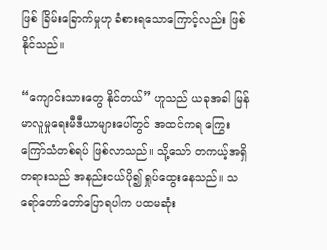ဖြစ် ခြိမ်းခြောက်မှုဟု ခံစားရသောကြောင့်လည်း ဖြစ်နိုင်သည်။

“ကျောင်းသားတွေ နိုင်တယ်” ဟူသည် ယခုအခါ မြန်မာလူမှုရေးမီဒီယာများပေါ်တွင် အထင်ကရ ကြွေးကြော်သံတစ်ရပ် ဖြစ်လာသည်။ သို့သော် တကယ့်အရှိတရားသည် အနည်းငယ်ပို၍ ရှုပ်ထွေးနေသည်။ သရော်တော်တော်ပြောရပါက ပထမဆုံး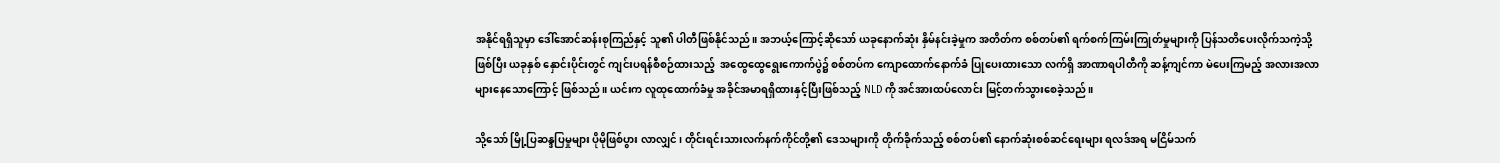အနိုင်ရရှိသူမှာ ဒေါ်အောင်ဆန်းစုကြည်နှင့် သူ၏ ပါတီဖြစ်နိုင်သည်။ အဘယ့်ကြောင့်ဆိုသော် ယခုနောက်ဆုံး နှိမ်နင်းခဲ့မှုက အတိတ်က စစ်တပ်၏ ရက်စက်ကြမ်းကြုတ်မှုများကို ပြန်သတိပေးလိုက်သကဲ့သို့ဖြစ်ပြီး ယခုနှစ် နှောင်းပိုင်းတွင် ကျင်းပရန်စီစဉ်ထားသည့်  အထွေထွေရွေးကောက်ပွဲ၌ စစ်တပ်က ကျောထောက်နောက်ခံ ပြုပေးထားသော လက်ရှိ အာဏာရပါတီကို ဆန့်ကျင်ကာ မဲပေးကြမည့် အလားအလာများနေသောကြောင့် ဖြစ်သည်။ ယင်းက လူထုထောက်ခံမှု အခိုင်အမာရရှိထားနှင့်ပြီးဖြစ်သည့် NLD ကို အင်အားထပ်လောင်း မြင့်တက်သွားစေခဲ့သည်။

သို့သော် မြို့ပြဆန္ဒပြမှုများ ပိုမိုဖြစ်ပွား လာလျှင်၊ တိုင်းရင်းသားလက်နက်ကိုင်တို့၏ ဒေသများကို တိုက်ခိုက်သည့် စစ်တပ်၏ နောက်ဆုံးစစ်ဆင်ရေးများ ရလဒ်အရ မငြိမ်သက်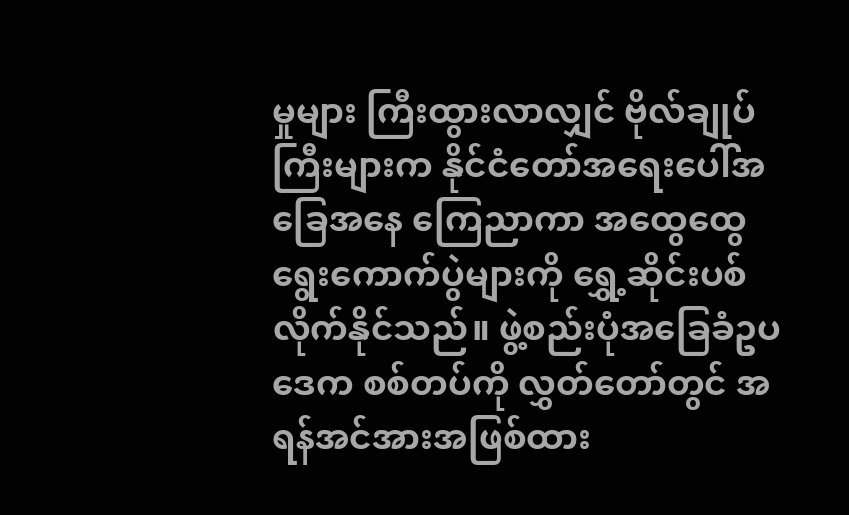မှုများ ကြီးထွားလာလျှင် ဗိုလ်ချုပ်ကြီးများက နိုင်ငံတော်အရေးပေါ်အခြေအနေ ကြေညာကာ အထွေထွေရွေးကောက်ပွဲများကို ရွှေ့ဆိုင်းပစ်လိုက်နိုင်သည်။ ဖွဲ့စည်းပုံအခြေခံဥပဒေက စစ်တပ်ကို လွှတ်တော်တွင် အရန်အင်အားအဖြစ်ထား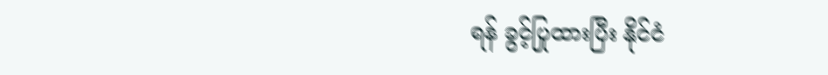ရန် ခွင့်ပြုထားပြီး နိုင်ငံ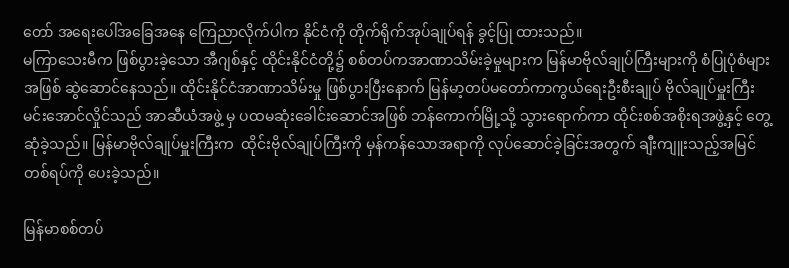တော် အရေးပေါ်အခြေအနေ ကြေညာလိုက်ပါက နိုင်ငံကို တိုက်ရိုက်အုပ်ချုပ်ရန် ခွင့်ပြု ထားသည်။
မကြာသေးမီက ဖြစ်ပွားခဲ့သော အီဂျစ်နှင့် ထိုင်းနိုင်ငံတို့၌ စစ်တပ်ကအာဏာသိမ်းခဲ့မှုများက မြန်မာဗိုလ်ချုပ်ကြီးများကို စံပြုပုံစံများအဖြစ် ဆွဲဆောင်နေသည်။ ထိုင်းနိုင်ငံအာဏာသိမ်းမှု ဖြစ်ပွားပြီးနောက် မြန်မာ့တပ်မတော်ကာကွယ်ရေးဦးစီးချုပ် ဗိုလ်ချုပ်မှူးကြီး မင်းအောင်လှိုင်သည် အာဆီယံအဖွဲ့ မှ ပထမဆုံးခေါင်းဆောင်အဖြစ် ဘန်ကောက်မြို့သို့ သွားရောက်ကာ ထိုင်းစစ်အစိုးရအဖွဲ့နှင့် တွေ့ဆုံခဲ့သည်။ မြန်မာဗိုလ်ချုပ်မှူးကြီးက  ထိုင်းဗိုလ်ချုပ်ကြီးကို မှန်ကန်သောအရာကို လုပ်ဆောင်ခဲ့ခြင်းအတွက် ချီးကျူးသည့်အမြင်တစ်ရပ်ကို ပေးခဲ့သည်။

မြန်မာစစ်တပ်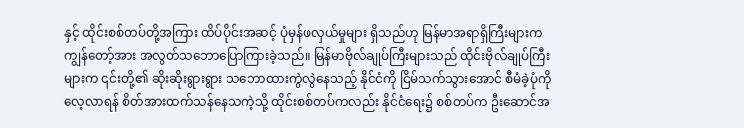နှင့် ထိုင်းစစ်တပ်တို့အကြား ထိပ်ပိုင်းအဆင့် ပုံမှန်ဖလှယ်မှုများ ရှိသည်ဟု မြန်မာအရာရှိကြီးများက ကျွန်တော့်အား အလွတ်သဘောပြောကြားခဲ့သည်။ မြန်မာဗိုလ်ချုပ်ကြီးများသည် ထိုင်းဗိုလ်ချုပ်ကြီးများက ၎င်းတို့၏ ဆိုးဆိုးရွားရွား သဘောထားကွဲလွဲနေသည့် နိုင်ငံကို ငြိမ်သက်သွားအောင် စီမံခဲ့ပုံကို လေ့လာရန် စိတ်အားထက်သန်နေသကဲ့သို့ ထိုင်းစစ်တပ်ကလည်း နိုင်ငံရေး၌ စစ်တပ်က ဦးဆောင်အ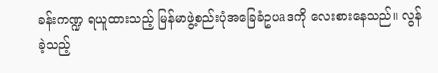ခန်းကဏ္ဍ ရယူထားသည့် မြန်မာဖွဲ့စည်းပုံအခြေခံဥပaဒကို လေးစားနေသည်။ လွန်ခဲ့သည့်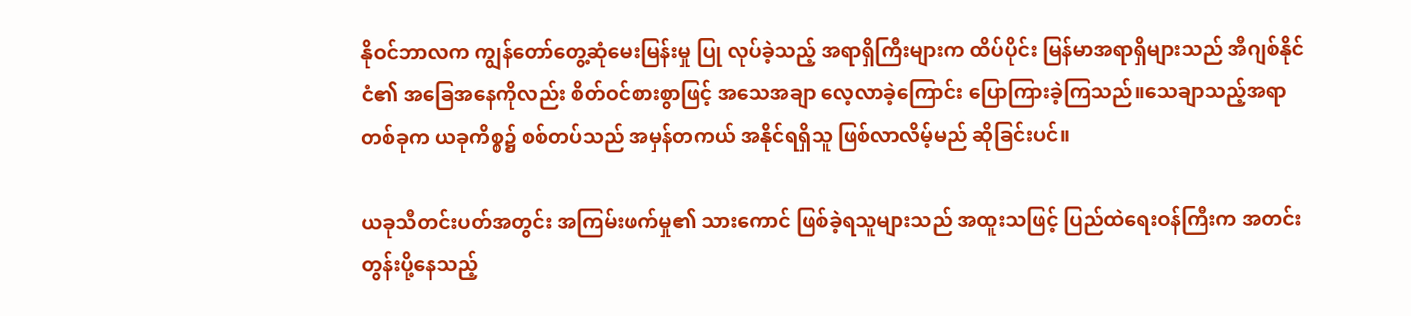နိုဝင်ဘာလက ကျွန်တော်တွေ့ဆုံမေးမြန်းမှု ပြု လုပ်ခဲ့သည့် အရာရှိကြီးများက ထိပ်ပိုင်း မြန်မာအရာရှိများသည် အီဂျစ်နိုင်ငံ၏ အခြေအနေကိုလည်း စိတ်ဝင်စားစွာဖြင့် အသေအချာ လေ့လာခဲ့ကြောင်း ပြောကြားခဲ့ကြသည်။သေချာသည့်အရာတစ်ခုက ယခုကိစ္စ၌ စစ်တပ်သည် အမှန်တကယ် အနိုင်ရရှိသူ ဖြစ်လာလိမ့်မည် ဆိုခြင်းပင်။

ယခုသီတင်းပတ်အတွင်း အကြမ်းဖက်မှု၏ သားကောင် ဖြစ်ခဲ့ရသူများသည် အထူးသဖြင့် ပြည်ထဲရေးဝန်ကြီးက အတင်းတွန်းပို့နေသည့်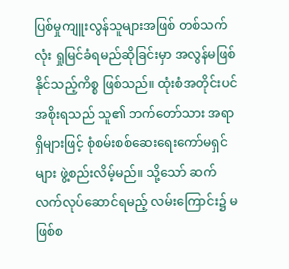ပြစ်မှုကျူးလွန်သူများအဖြစ် တစ်သက်လုံး ရှုမြင်ခံရမည်ဆိုခြင်းမှာ အလွန်မဖြစ်နိုင်သည့်ကိစ္စ ဖြစ်သည်။ ထုံးစံအတိုင်းပင် အစိုးရသည် သူ၏ ဘက်တော်သား အရာရှိများဖြင့် စုံစမ်းစစ်ဆေးရေးကော်မရှင်များ ဖွဲ့စည်းလိမ့်မည်။ သို့သော် ဆက်လက်လုပ်ဆောင်ရမည့် လမ်းကြောင်း၌ မဖြစ်စ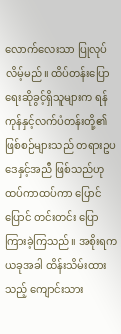လောက်လေးသာ ပြုလုပ်လိမ့်မည်။ ထိပ်တန်းပြောရေးဆိုခွင့်ရှိသူများက ရန်ကုန်နှင့်လက်ပံတန်းတို့၏ ဖြစ်စဉ်များသည် တရားဥပဒေနှင့်အညီ ဖြစ်သည်ဟု ထပ်ကာထပ်ကာ ပြောင်ပြောင် တင်းတင်း ပြောကြားခဲ့ကြသည်။ အစိုးရက ယခုအခါ ထိန်းသိမ်းထားသည့် ကျောင်းသား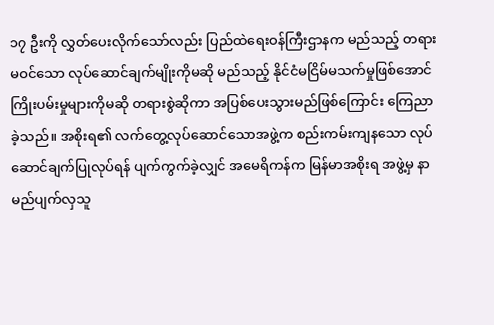၁၇ ဦးကို လွှတ်ပေးလိုက်သော်လည်း ပြည်ထဲရေးဝန်ကြီးဌာနက မည်သည့် တရားမဝင်သော လုပ်ဆောင်ချက်မျိုးကိုမဆို မည်သည့် နိုင်ငံမငြိမ်မသက်မှုဖြစ်အောင် ကြိုးပမ်းမှုများကိုမဆို တရားစွဲဆိုကာ အပြစ်ပေးသွားမည်ဖြစ်ကြောင်း ကြေညာခဲ့သည်။ အစိုးရ၏ လက်တွေ့လုပ်ဆောင်သောအဖွဲ့က စည်းကမ်းကျနသော လုပ်ဆောင်ချက်ပြုလုပ်ရန် ပျက်ကွက်ခဲ့လျှင် အမေရိကန်က မြန်မာအစိုးရ အဖွဲ့မှ နာမည်ပျက်လှသူ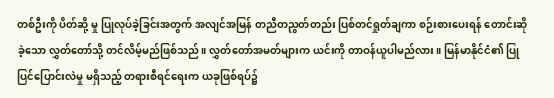တစ်ဦးကို ပိတ်ဆို့ မှု ပြုလုပ်ခဲ့ခြင်းအတွက် အလျင်အမြန် တညီတညွတ်တည်း ပြစ်တင်ရှုတ်ချကာ စဉ်းစားပေးရန် တောင်းဆိုခဲ့သော လွှတ်တော်သို့ တင်လိမ့်မည်ဖြစ်သည်။ လွှတ်တော်အမတ်များက ယင်းကို တာဝန်ယူပါမည်လား။ မြန်မာနိုင်ငံ၏ ပြုပြင်ပြောင်းလဲမှု မရှိသည့် တရားစီရင်ရေးက ယခုဖြစ်ရပ်၌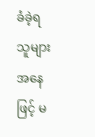ခံခဲ့ရသူများအနေဖြင့် မ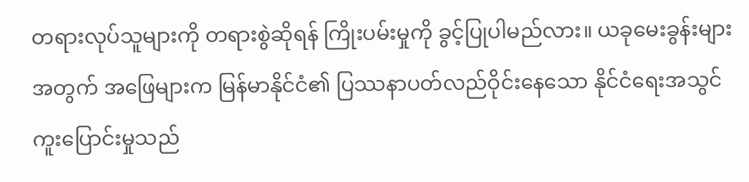တရားလုပ်သူများကို တရားစွဲဆိုရန် ကြိုးပမ်းမှုကို ခွင့်ပြုပါမည်လား။ ယခုမေးခွန်းများအတွက် အဖြေများက မြန်မာနိုင်ငံ၏ ပြဿနာပတ်လည်ဝိုင်းနေသော နိုင်ငံရေးအသွင်ကူးပြောင်းမှုသည်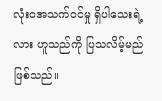လုံးဝအသက်ဝင်မှု ရှိပါသေးရဲ့လား ဟူသည်ကို ပြသလိမ့်မည်ဖြစ်သည်။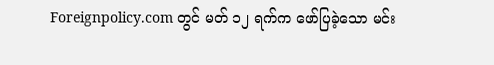Foreignpolicy.com တွင် မတ် ၁၂ ရက်က ဖော်ပြခဲ့သော မင်း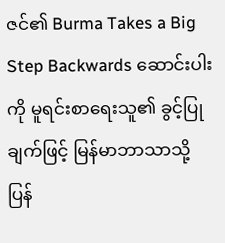ဇင်၏ Burma Takes a Big Step Backwards ဆောင်းပါးကို မူရင်းစာရေးသူ၏ ခွင့်ပြုချက်ဖြင့် မြန်မာဘာသာသို့ ပြန်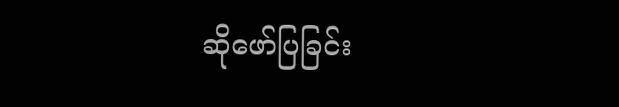ဆိုဖော်ပြခြင်း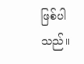ဖြစ်ပါသည်။